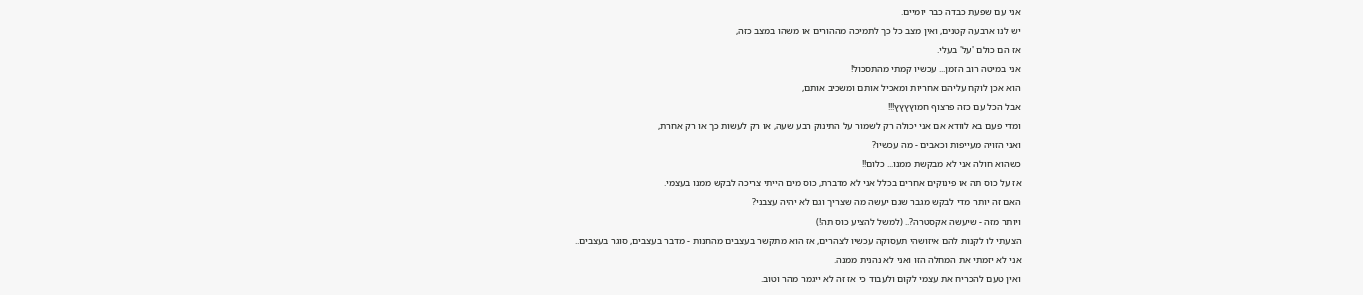אני עם שפעת כבדה כבר יומיים.
יש לנו ארבעה קטנים, ואין מצב כל כך לתמיכה מההורים או משהו במצב כזה,
אז הם כולם 'על' בעלי.
אני במיטה רוב הזמן... עכשיו קמתי מהתסכול!
הוא אכן לוקח עליהם אחריות ומאכיל אותם ומשכיב אותם,
אבל הכל עם כזה פרצוף חמוץץץץ!!!
ומדי פעם בא לוודא אם אני יכולה רק לשמור על התינוק רבע שעה, או רק לעשות כך או רק אחרת,
ואני הזויה מעייפות וכאבים - מה עכשיו?
כשהוא חולה אני לא מבקשת ממנו... כלום!!
אז על כוס תה או פינוקים אחרים בכלל אני לא מדברת, כוס מים הייתי צריכה לבקש ממנו בעצמי.
האם זה יותר מדי לבקש מגבר שגם יעשה מה שצריך וגם לא יהיה עצבני?
ויותר מזה - שיעשה אקסטרה?.. (למשל להציע כוס תה!)
הצעתי לו לקנות להם איזושהי תעסוקה עכשיו לצהרים, אז הוא מתקשר בעצבים מהחנות - מדבר בעצבים, סוגר בעצבים..
אני לא יזמתי את המחלה הזו ואני לא נהנית ממנה.
ואין טעם להכריח את עצמי לקום ולעבוד כי אז זה לא ייגמר מהר וטוב.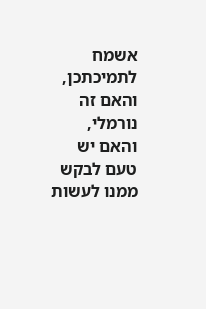אשמח לתמיכתכן, והאם זה נורמלי, והאם יש טעם לבקש ממנו לעשות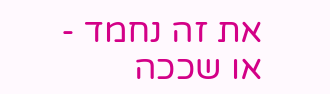את זה נחמד - או שככה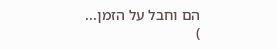הם וחבל על הזמן...
)